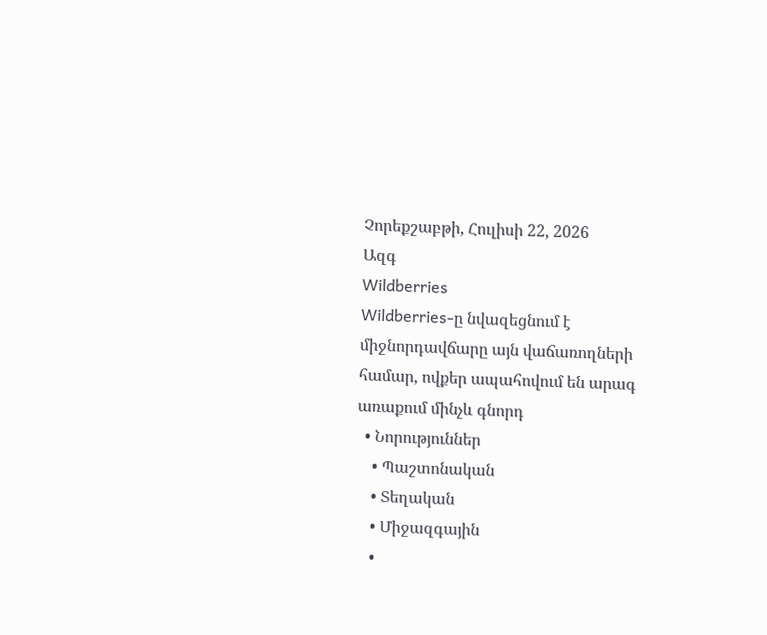Չորեքշաբթի, Հուլիսի 22, 2026
Ազգ
Wildberries
Wildberries-ը նվազեցնում է միջնորդավճարը այն վաճառողների համար, ովքեր ապահովում են արագ առաքում մինչև գնորդ
  • Նորություններ
    • Պաշտոնական
    • Տեղական
    • Միջազգային
    •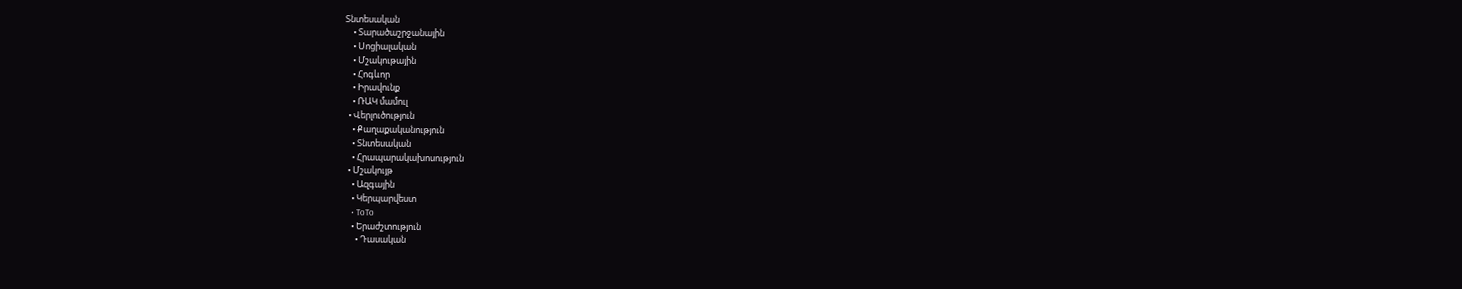Տնտեսական
    • Տարածաշրջանային
    • Սոցիալական
    • Մշակութային
    • Հոգևոր
    • Իրավունք
    • ՌԱԿ մամուլ
  • Վերլուծություն
    • Քաղաքականություն
    • Տնտեսական
    • Հրապարակախոսություն
  • Մշակույթ
    • Ազգային
    • Կերպարվեստ
    • ToTo
    • Երաժշտություն
      • Դասական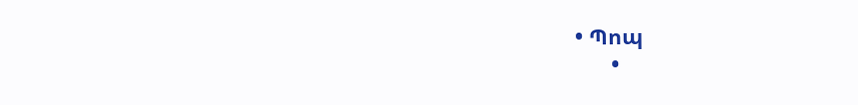• Պոպ
      •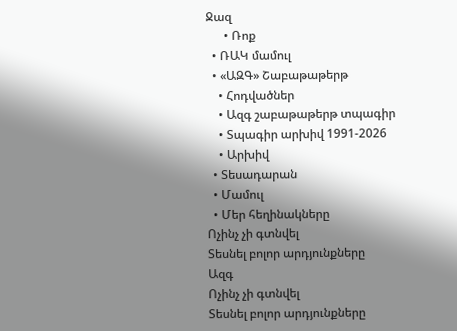Ջազ
      • Ռոք
  • ՌԱԿ մամուլ
  • «ԱԶԳ» Շաբաթաթերթ
    • Հոդվածներ
    • Ազգ շաբաթաթերթ տպագիր
    • Տպագիր արխիվ 1991-2026
    • Արխիվ
  • Տեսադարան
  • Մամուլ
  • Մեր հեղինակները
Ոչինչ չի գտնվել
Տեսնել բոլոր արդյունքները
Ազգ
Ոչինչ չի գտնվել
Տեսնել բոլոր արդյունքները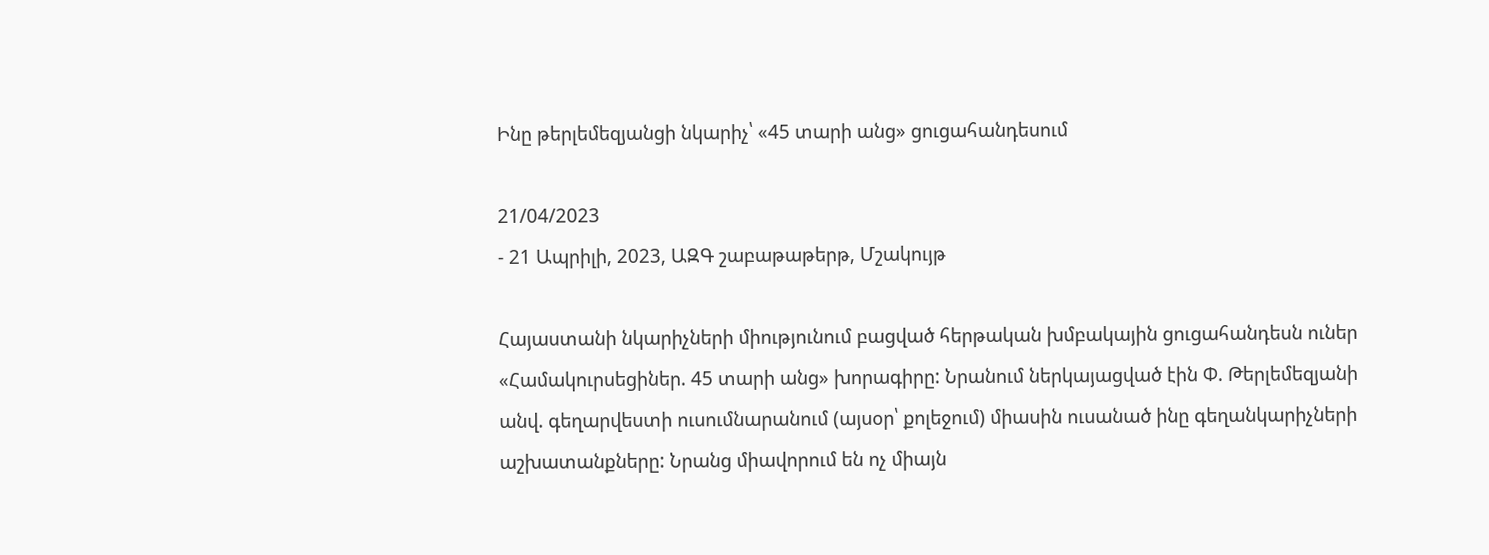Ինը թերլեմեզյանցի նկարիչ՝ «45 տարի անց» ցուցահանդեսում

21/04/2023
- 21 Ապրիլի, 2023, ԱԶԳ շաբաթաթերթ, Մշակույթ

Հայաստանի նկարիչների միությունում բացված հերթական խմբակային ցուցահանդեսն ուներ «Համակուրսեցիներ. 45 տարի անց» խորագիրը: Նրանում ներկայացված էին Փ. Թերլեմեզյանի անվ. գեղարվեստի ուսումնարանում (այսօր՝ քոլեջում) միասին ուսանած ինը գեղանկարիչների աշխատանքները: Նրանց միավորում են ոչ միայն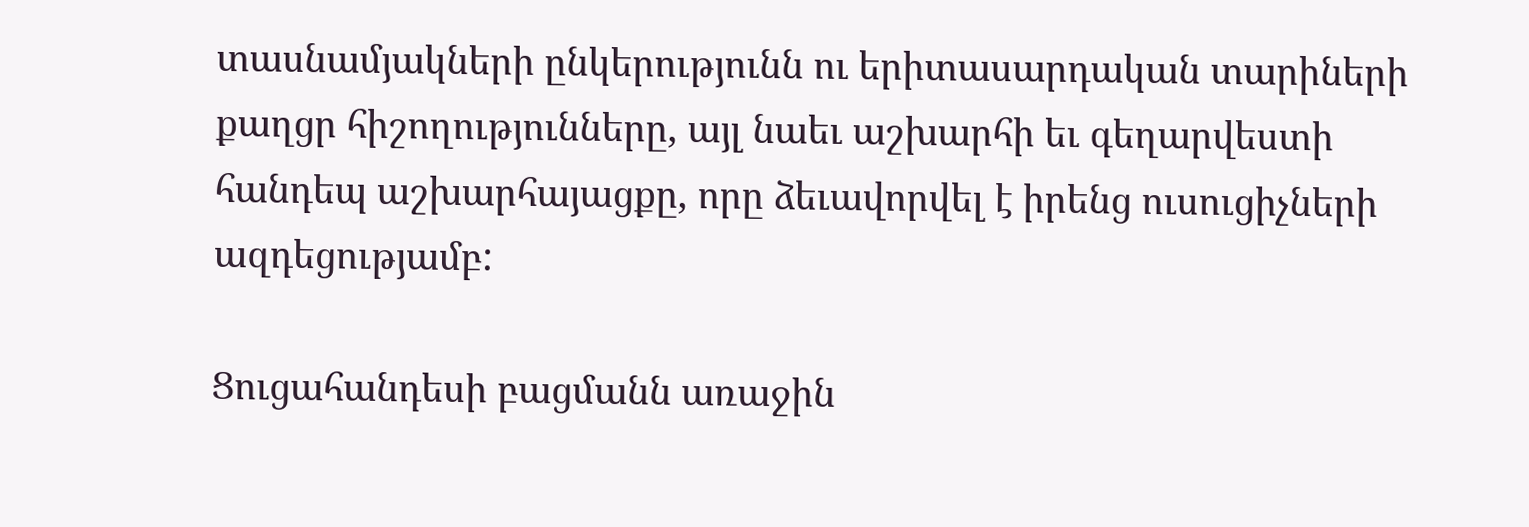տասնամյակների ընկերությունն ու երիտասարդական տարիների քաղցր հիշողությունները, այլ նաեւ աշխարհի եւ գեղարվեստի հանդեպ աշխարհայացքը, որը ձեւավորվել է իրենց ուսուցիչների ազդեցությամբ:

Ցուցահանդեսի բացմանն առաջին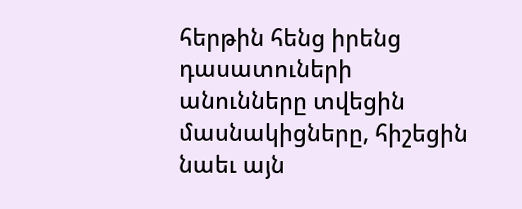հերթին հենց իրենց դասատուների անունները տվեցին մասնակիցները, հիշեցին նաեւ այն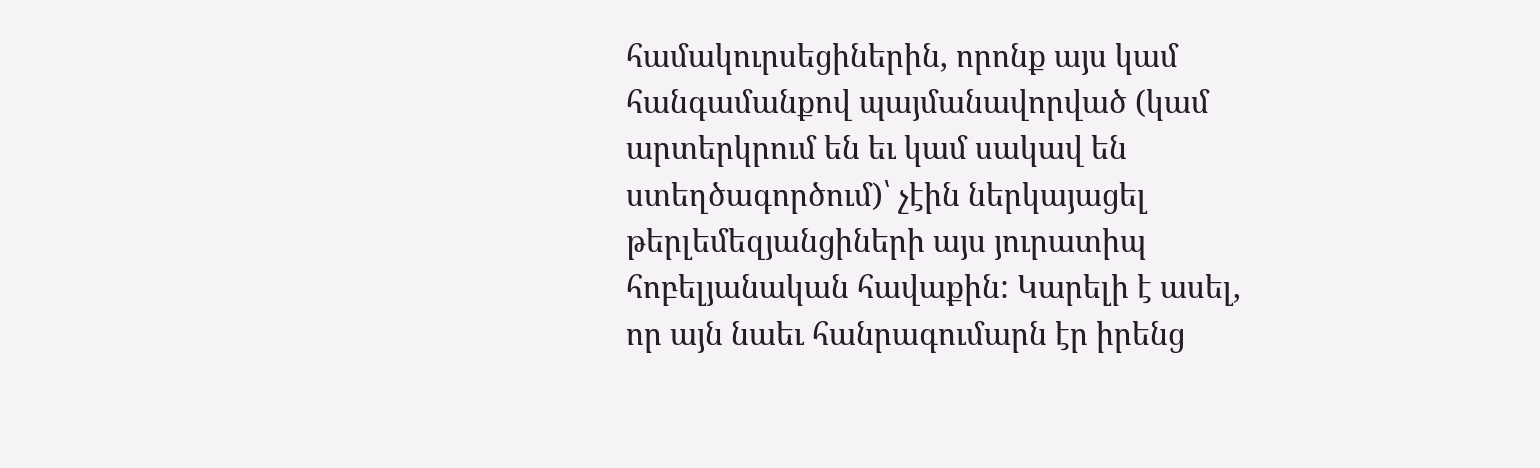համակուրսեցիներին, որոնք այս կամ հանգամանքով պայմանավորված (կամ արտերկրում են եւ կամ սակավ են ստեղծագործում)՝ չէին ներկայացել թերլեմեզյանցիների այս յուրատիպ հոբելյանական հավաքին: Կարելի է ասել, որ այն նաեւ հանրագումարն էր իրենց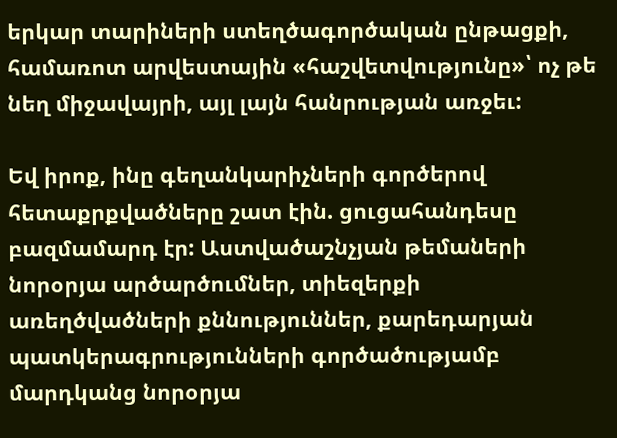երկար տարիների ստեղծագործական ընթացքի, համառոտ արվեստային «հաշվետվությունը»՝ ոչ թե նեղ միջավայրի, այլ լայն հանրության առջեւ:

Եվ իրոք, ինը գեղանկարիչների գործերով հետաքրքվածները շատ էին. ցուցահանդեսը բազմամարդ էր: Աստվածաշնչյան թեմաների նորօրյա արծարծումներ, տիեզերքի առեղծվածների քննություններ, քարեդարյան պատկերագրությունների գործածությամբ մարդկանց նորօրյա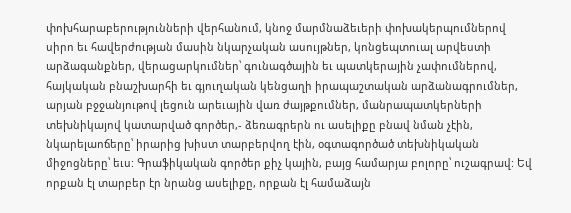փոխհարաբերությունների վերհանում, կնոջ մարմնաձեւերի փոխակերպումներով սիրո եւ հավերժության մասին նկարչական ասույթներ, կոնցեպտուալ արվեստի արձագանքներ, վերացարկումներ՝ գունագծային եւ պատկերային չափումներով, հայկական բնաշխարհի եւ գյուղական կենցաղի իրապաշտական արձանագրումներ, արյան բջջանյութով լեցուն արեւային վառ ժայթքումներ, մանրապատկերների տեխնիկայով կատարված գործեր,- ձեռագրերն ու ասելիքը բնավ նման չէին, նկարելաոճերը՝ իրարից խիստ տարբերվող էին, օգտագործած տեխնիկական միջոցները՝ եւս: Գրաֆիկական գործեր քիչ կային, բայց համարյա բոլորը՝ ուշագրավ: Եվ որքան էլ տարբեր էր նրանց ասելիքը, որքան էլ համաձայն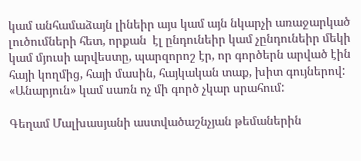կամ անհամաձայն լինեիր այս կամ այն նկարչի առաջարկած լուծումների հետ, որքան  էլ ընդունեիր կամ չընդունեիր մեկի կամ մյուսի արվեստը, պարզորոշ էր, որ գործերն արված էին հայի կողմից, հայի մասին, հայկական տաք, խիտ գույներով: «Անարյուն» կամ սառն ոչ մի գործ չկար սրահում:

Գեղամ Մալխասյանի աստվածաշնչյան թեմաներին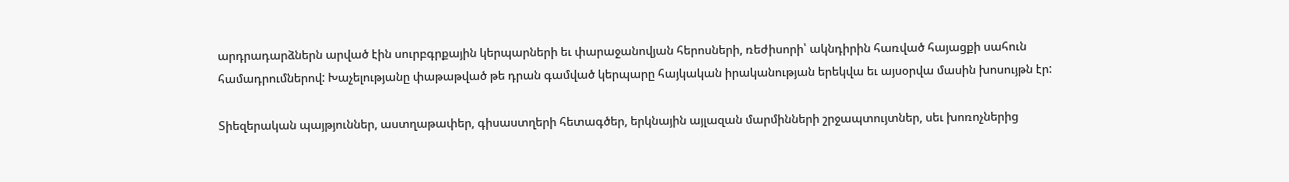արդրադարձներն արված էին սուրբգրքային կերպարների եւ փարաջանովյան հերոսների, ռեժիսորի՝ ակնդիրին հառված հայացքի սահուն համադրումներով: Խաչելությանը փաթաթված թե դրան գամված կերպարը հայկական իրականության երեկվա եւ այսօրվա մասին խոսույթն էր:

Տիեզերական պայթյուններ, աստղաթափեր, գիսաստղերի հետագծեր, երկնային այլազան մարմինների շրջապտույտներ, սեւ խոռոչներից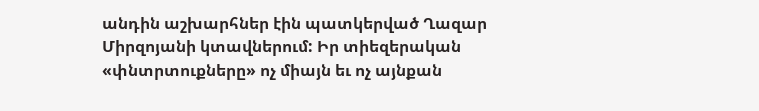անդին աշխարհներ էին պատկերված Ղազար Միրզոյանի կտավներում: Իր տիեզերական «փնտրտուքները» ոչ միայն եւ ոչ այնքան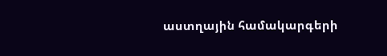աստղային համակարգերի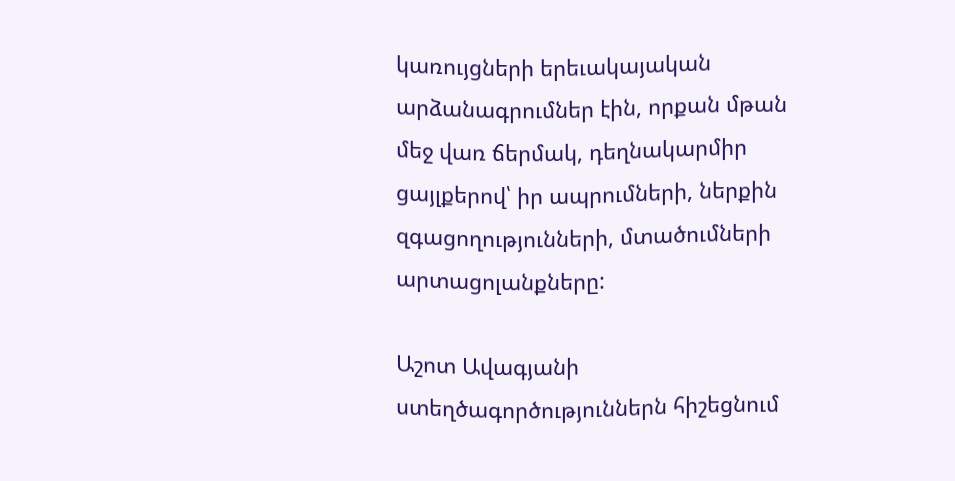կառույցների երեւակայական արձանագրումներ էին, որքան մթան մեջ վառ ճերմակ, դեղնակարմիր ցայլքերով՝ իր ապրումների, ներքին զգացողությունների, մտածումների արտացոլանքները:

Աշոտ Ավագյանի ստեղծագործություններն հիշեցնում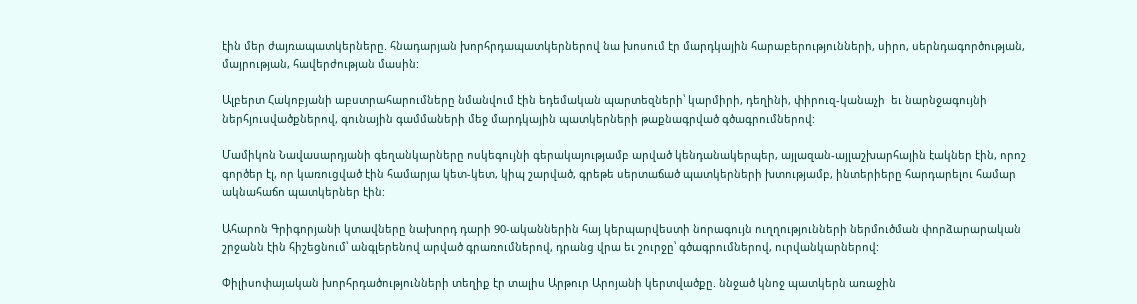էին մեր ժայռապատկերները. հնադարյան խորհրդապատկերներով նա խոսում էր մարդկային հարաբերությունների, սիրո, սերնդագործության, մայրության, հավերժության մասին:

Ալբերտ Հակոբյանի աբստրահարումները նմանվում էին եդեմական պարտեզների՝ կարմիրի, դեղինի, փիրուզ-կանաչի  եւ նարնջագույնի ներհյուսվածքներով, գունային գամմաների մեջ մարդկային պատկերների թաքնագրված գծագրումներով:

Մամիկոն Նավասարդյանի գեղանկարները ոսկեգույնի գերակայությամբ արված կենդանակերպեր, այլազան-այլաշխարհային էակներ էին, որոշ գործեր էլ, որ կառուցված էին համարյա կետ-կետ, կիպ շարված, գրեթե սերտաճած պատկերների խտությամբ, ինտերիերը հարդարելու համար ակնահաճո պատկերներ էին:

Ահարոն Գրիգորյանի կտավները նախորդ դարի 90-ականներին հայ կերպարվեստի նորագույն ուղղությունների ներմուծման փորձարարական շրջանն էին հիշեցնում՝ անգլերենով արված գրառումներով, դրանց վրա եւ շուրջը՝ գծագրումներով, ուրվանկարներով:

Փիլիսոփայական խորհրդածությունների տեղիք էր տալիս Արթուր Արոյանի կերտվածքը. ննջած կնոջ պատկերն առաջին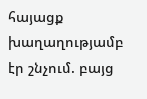հայացք խաղաղությամբ էր շնչում. բայց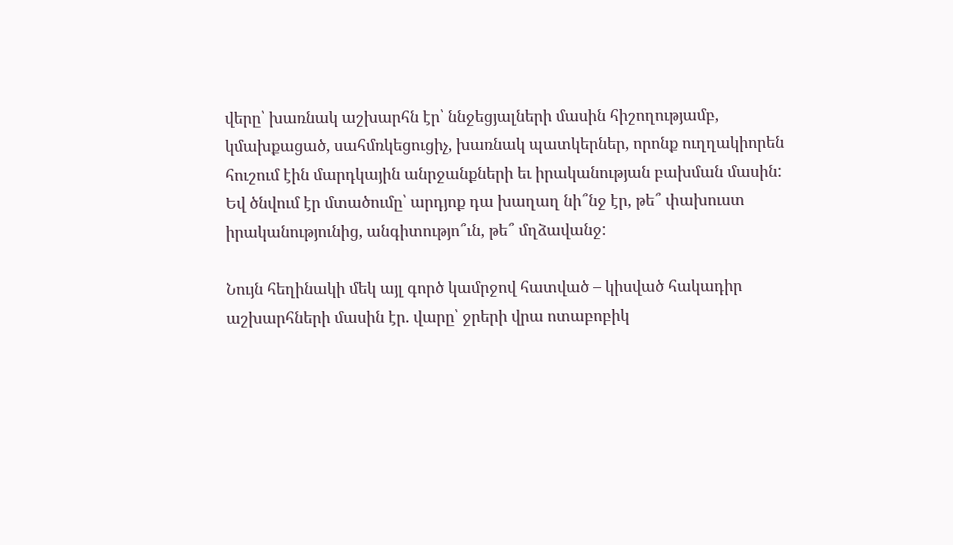վերը՝ խառնակ աշխարհն էր՝ ննջեցյալների մասին հիշողությամբ, կմախքացած, սահմռկեցուցիչ, խառնակ պատկերներ, որոնք ուղղակիորեն հուշում էին մարդկային անրջանքների եւ իրականության բախման մասին: Եվ ծնվում էր մտածումը՝ արդյոք դա խաղաղ նի՞նջ էր, թե՞ փախուստ իրականությունից, անգիտությո՞ւն, թե՞ մղձավանջ:

Նույն հեղինակի մեկ այլ գործ կամրջով հատված – կիսված հակադիր աշխարհների մասին էր. վարը՝ ջրերի վրա ոտաբոբիկ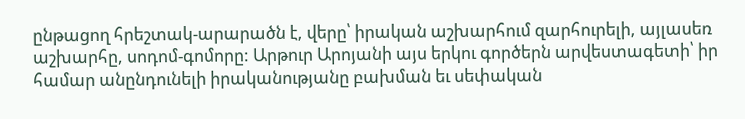ընթացող հրեշտակ-արարածն է, վերը՝ իրական աշխարհում զարհուրելի, այլասեռ աշխարհը, սոդոմ-գոմորը: Արթուր Արոյանի այս երկու գործերն արվեստագետի՝ իր համար անընդունելի իրականությանը բախման եւ սեփական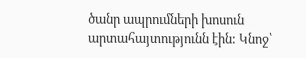ծանր ապրումների խոսուն արտահայտությունն էին: Կնոջ՝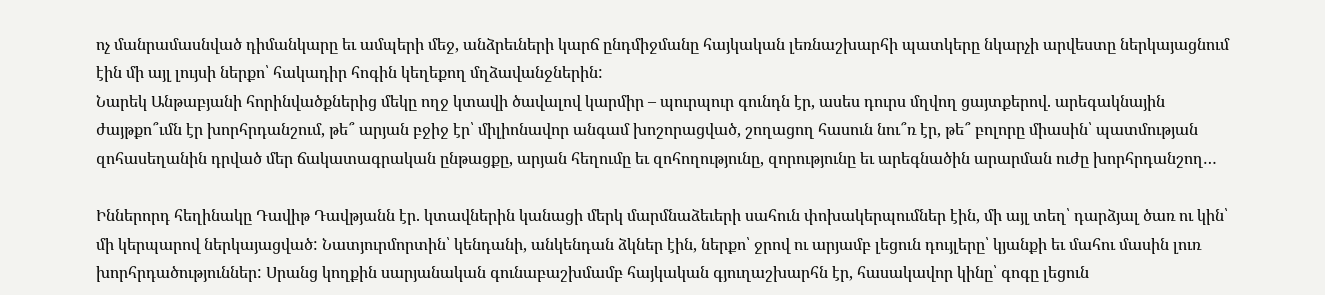ոչ մանրամասնված դիմանկարը եւ ամպերի մեջ, անձրեւների կարճ ընդմիջմանը հայկական լեռնաշխարհի պատկերը նկարչի արվեստը ներկայացնում էին մի այլ լույսի ներքո՝ հակադիր հոգին կեղեքող մղձավանջներին:
Նարեկ Անթաբյանի հորինվածքներից մեկը ողջ կտավի ծավալով կարմիր – պուրպուր գունդն էր, ասես դուրս մղվող ցայտքերով. արեգակնային ժայթքո՞ւմն էր խորհրդանշում, թե՞ արյան բջիջ էր՝ միլիոնավոր անգամ խոշորացված, շողացող հասուն նու՞ռ էր, թե՞ բոլորը միասին՝ պատմության զոհասեղանին դրված մեր ճակատագրական ընթացքը, արյան հեղումը եւ զոհողությունը, զորությունը եւ արեգնածին արարման ուժը խորհրդանշող…

Իններորդ հեղինակը Դավիթ Դավթյանն էր. կտավներին կանացի մերկ մարմնաձեւերի սահուն փոխակերպումներ էին, մի այլ տեղ՝ դարձյալ ծառ ու կին՝ մի կերպարով ներկայացված: Նատյուրմորտին՝ կենդանի, անկենդան ձկներ էին, ներքո՝ ջրով ու արյամբ լեցուն դույլերը՝ կյանքի եւ մահու մասին լուռ խորհրդածություններ: Սրանց կողքին սարյանական գունաբաշխմամբ հայկական գյուղաշխարհն էր, հասակավոր կինը՝ գոգը լեցուն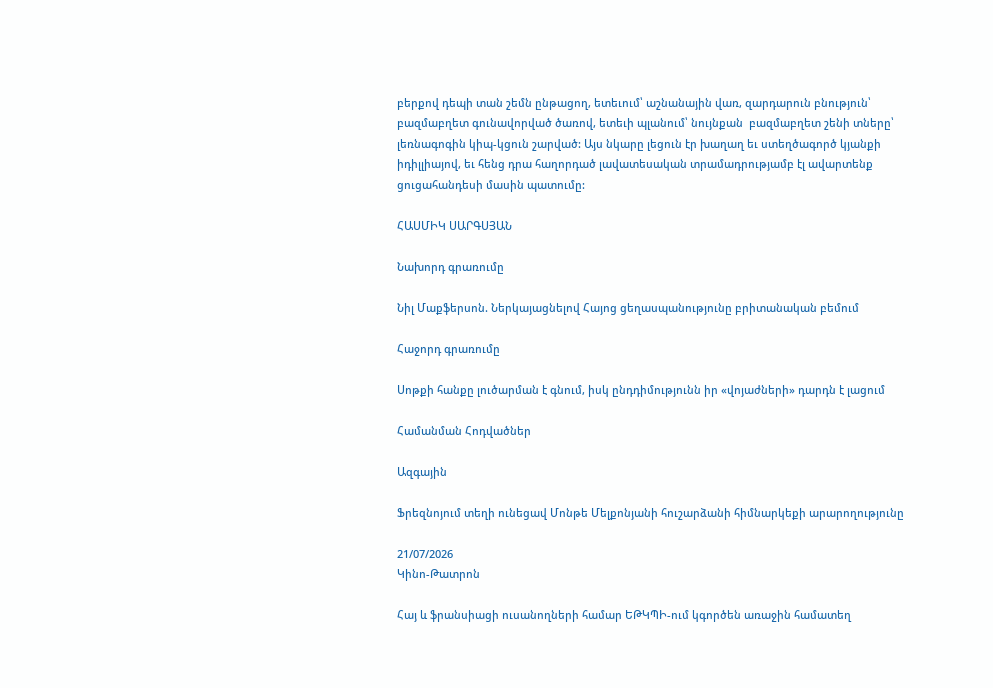բերքով դեպի տան շեմն ընթացող, ետեւում՝ աշնանային վառ, զարդարուն բնություն՝ բազմաբղետ գունավորված ծառով, ետեւի պլանում՝ նույնքան  բազմաբղետ շենի տները՝ լեռնագոգին կիպ-կցուն շարված: Այս նկարը լեցուն էր խաղաղ եւ ստեղծագործ կյանքի իդիլլիայով, եւ հենց դրա հաղորդած լավատեսական տրամադրությամբ էլ ավարտենք ցուցահանդեսի մասին պատումը:

ՀԱՍՄԻԿ ՍԱՐԳՍՅԱՆ

Նախորդ գրառումը

Նիլ Մաքֆերսոն. Ներկայացնելով Հայոց ցեղասպանությունը բրիտանական բեմում

Հաջորդ գրառումը

Սոթքի հանքը լուծարման է գնում, իսկ ընդդիմությունն իր «վոյաժների» դարդն է լացում

Համանման Հոդվածներ

Ազգային

Ֆրեզնոյում տեղի ունեցավ Մոնթե Մելքոնյանի հուշարձանի հիմնարկեքի արարողությունը

21/07/2026
Կինո-Թատրոն

Հայ և ֆրանսիացի ուսանողների համար ԵԹԿՊԻ-ում կգործեն առաջին համատեղ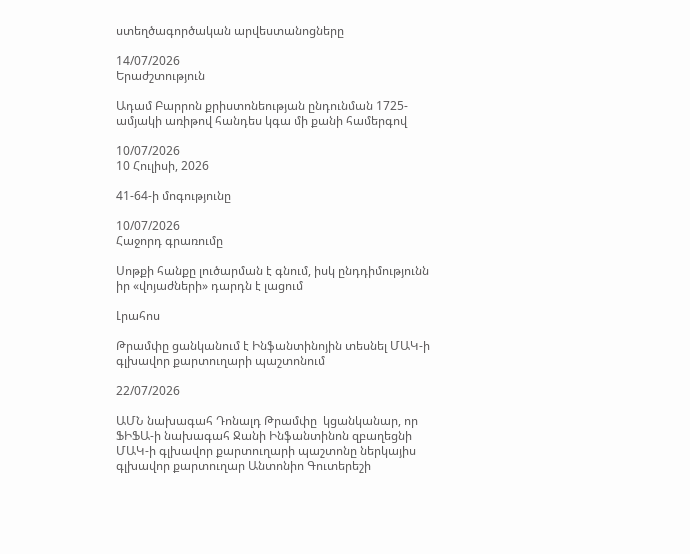ստեղծագործական արվեստանոցները

14/07/2026
Երաժշտություն

Ադամ Բարրոն քրիստոնեության ընդունման 1725-ամյակի առիթով հանդես կգա մի քանի համերգով

10/07/2026
10 Հուլիսի, 2026

41-64-ի մոգությունը

10/07/2026
Հաջորդ գրառումը

Սոթքի հանքը լուծարման է գնում, իսկ ընդդիմությունն իր «վոյաժների» դարդն է լացում

Լրահոս

Թրամփը ցանկանում է Ինֆանտինոյին տեսնել ՄԱԿ-ի գլխավոր քարտուղարի պաշտոնում

22/07/2026

ԱՄՆ նախագահ Դոնալդ Թրամփը  կցանկանար, որ ՖԻՖԱ-ի նախագահ Ջանի Ինֆանտինոն զբաղեցնի ՄԱԿ-ի գլխավոր քարտուղարի պաշտոնը ներկայիս գլխավոր քարտուղար Անտոնիո Գուտերեշի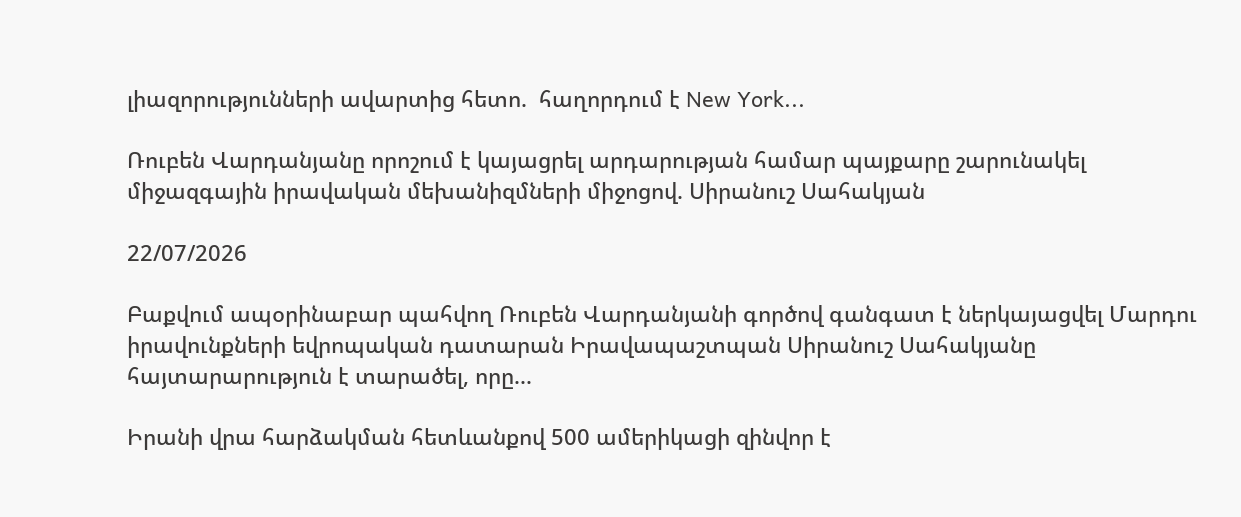լիազորությունների ավարտից հետո.  հաղորդում է New York...

Ռուբեն Վարդանյանը որոշում է կայացրել արդարության համար պայքարը շարունակել միջազգային իրավական մեխանիզմների միջոցով. Սիրանուշ Սահակյան

22/07/2026

Բաքվում ապօրինաբար պահվող Ռուբեն Վարդանյանի գործով գանգատ է ներկայացվել Մարդու իրավունքների եվրոպական դատարան Իրավապաշտպան Սիրանուշ Սահակյանը հայտարարություն է տարածել, որը...

Իրանի վրա հարձակման հետևանքով 500 ամերիկացի զինվոր է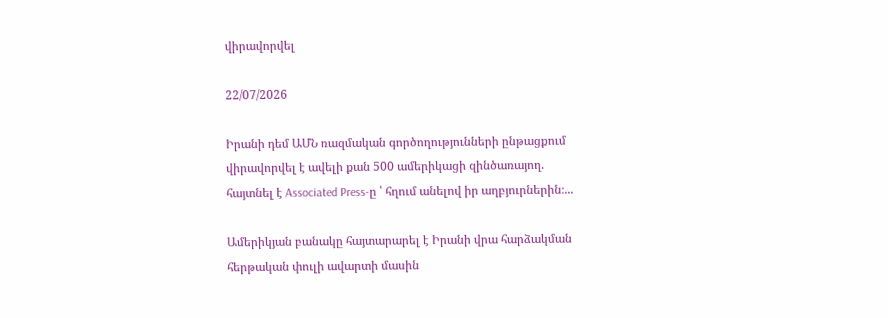վիրավորվել

22/07/2026

Իրանի դեմ ԱՄՆ ռազմական գործողությունների ընթացքում վիրավորվել է ավելի քան 500 ամերիկացի զինծառայող. հայտնել է Associated Press-ը ՝ հղում անելով իր աղբյուրներին։...

Ամերիկյան բանակը հայտարարել է Իրանի վրա հարձակման հերթական փուլի ավարտի մասին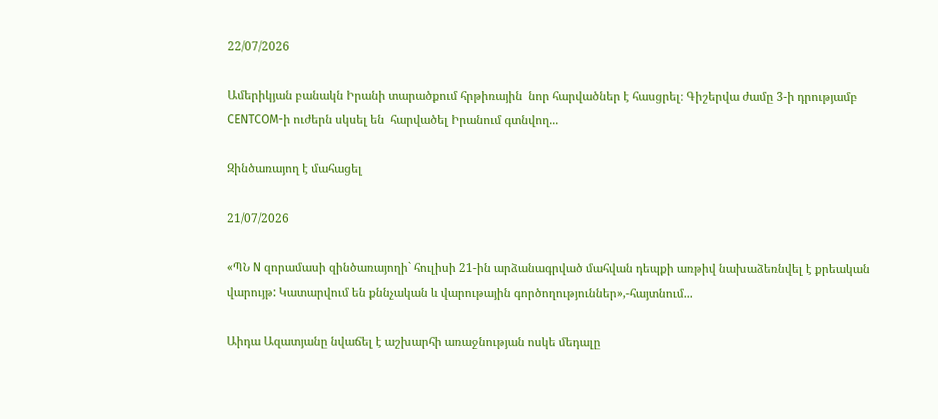22/07/2026

Ամերիկյան բանակն Իրանի տարածքում հրթիռային  նոր հարվածներ է հասցրել։ Գիշերվա ժամը 3-ի դրությամբ CENTCOM-ի ուժերն սկսել են  հարվածել Իրանում գտնվող...

Զինծառայող է մահացել

21/07/2026

«ՊՆ N զորամասի զինծառայողի` հուլիսի 21-ին արձանագրված մահվան դեպքի առթիվ նախաձեռնվել է քրեական վարույթ: Կատարվում են քննչական և վարութային գործողություններ»,-հայտնում...

Աիդա Ազատյանը նվաճել է աշխարհի առաջնության ոսկե մեդալը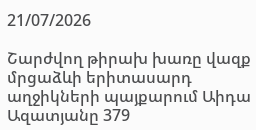21/07/2026

Շարժվող թիրախ խառը վազք մրցաձևի երիտասարդ աղջիկների պայքարում Աիդա Ազատյանը 379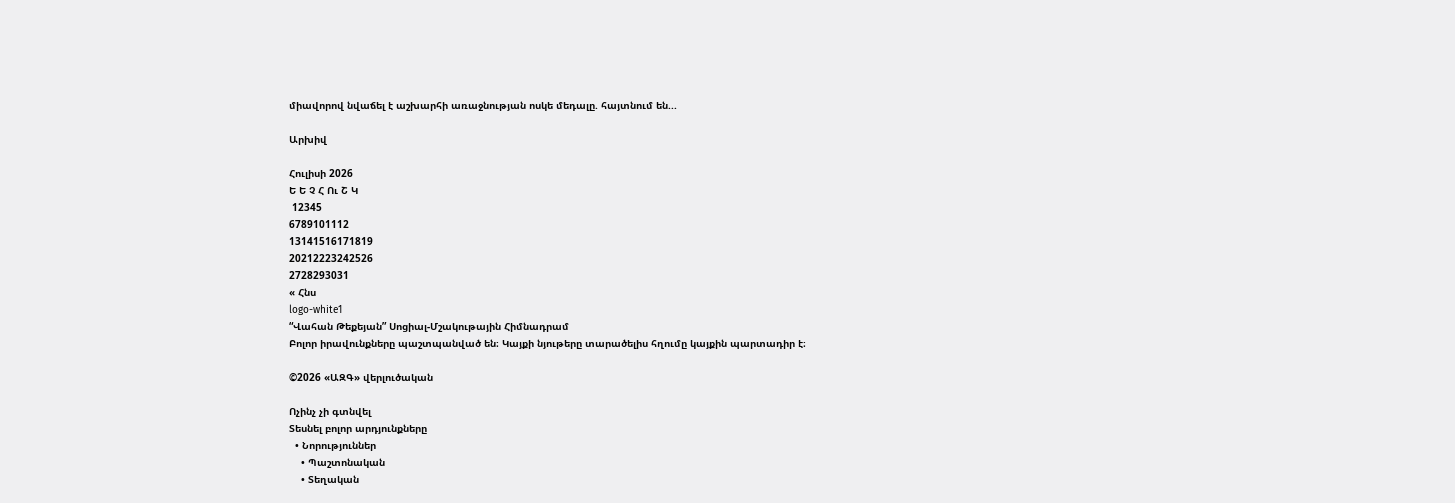միավորով նվաճել է աշխարհի առաջնության ոսկե մեդալը. հայտնում են...

Արխիվ

Հուլիսի 2026
Ե Ե Չ Հ Ու Շ Կ
 12345
6789101112
13141516171819
20212223242526
2728293031
« Հնս
logo-white1
“Վահան Թեքեյան” Սոցիալ-Մշակութային Հիմնադրամ
Բոլոր իրավունքները պաշտպանված են։ Կայքի նյութերը տարածելիս հղումը կայքին պարտադիր է։

©2026 «ԱԶԳ» վերլուծական

Ոչինչ չի գտնվել
Տեսնել բոլոր արդյունքները
  • Նորություններ
    • Պաշտոնական
    • Տեղական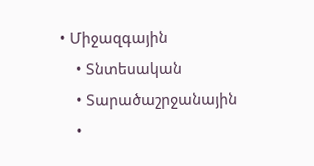• Միջազգային
    • Տնտեսական
    • Տարածաշրջանային
    •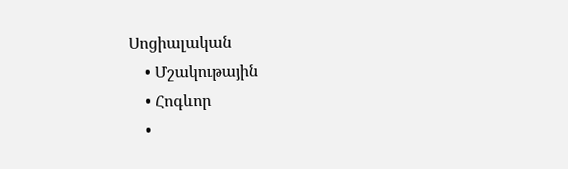Սոցիալական
    • Մշակութային
    • Հոգևոր
    •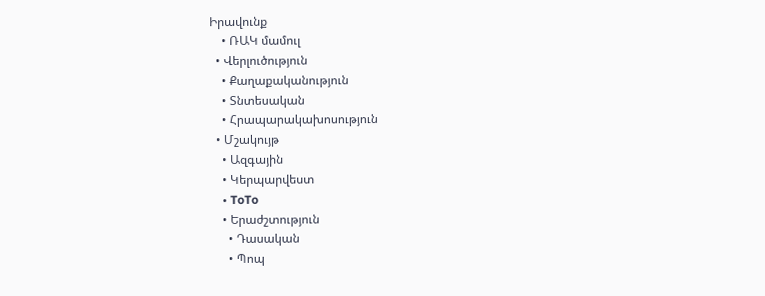Իրավունք
    • ՌԱԿ մամուլ
  • Վերլուծություն
    • Քաղաքականություն
    • Տնտեսական
    • Հրապարակախոսություն
  • Մշակույթ
    • Ազգային
    • Կերպարվեստ
    • ToTo
    • Երաժշտություն
      • Դասական
      • Պոպ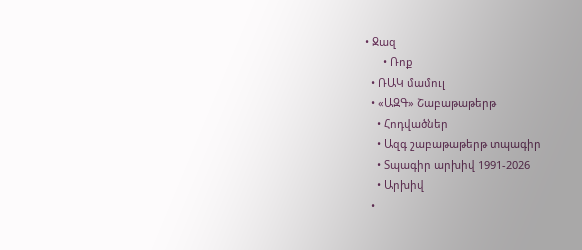• Ջազ
      • Ռոք
  • ՌԱԿ մամուլ
  • «ԱԶԳ» Շաբաթաթերթ
    • Հոդվածներ
    • Ազգ շաբաթաթերթ տպագիր
    • Տպագիր արխիվ 1991-2026
    • Արխիվ
  •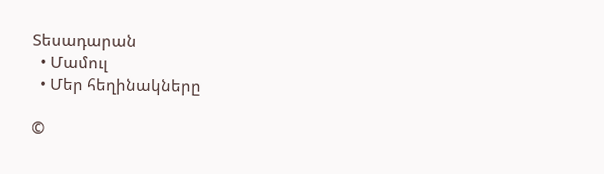Տեսադարան
  • Մամուլ
  • Մեր հեղինակները

©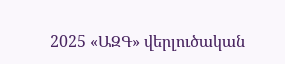2025 «ԱԶԳ» վերլուծական